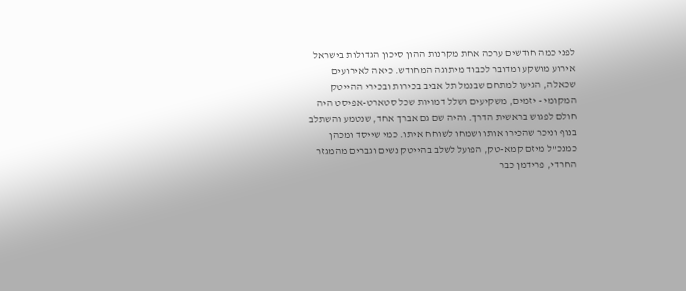לפני כמה חודשים ערכה אחת מקרנות ההון סיכון הגדולות בישראל אירוע מושקע ומדובר לכבוד מיתוגה המחודש. כיאה לאירועים שכאלה, הגיעו למתחם שבנמל תל אביב בכירות ובכירי ההייטק המקומי - יזמים, משקיעים ושלל דמויות שכל סטארט-אפיסט היה חולם לפגוש בראשית הדרך. והיה שם גם אברך אחד, שנטמע והשתלב בנוף וניכר שהכירו אותו ושמחו לשוחח איתו. כמי שייסד ומכהן כמנכ"ל מיזם קמא-טק, הפועל לשלב בהייטק נשים וגברים מהמגזר החרדי, פרידמן כבר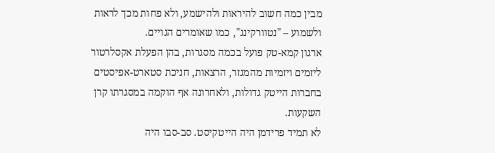מבין כמה חשוב להיראות ולהישמע, ולא פחות מכך לראות ולשמוע – "נטוורקינג", כמו שאומרים הגויים.
ארגון קמא-טק פועל בכמה מסגרות, בהן הפעלת אקסלרטור ליזמים ויזמיות מהמגזר, הרצאות, חניכת סטארט-אפיסטים בחברות הייטק גדולות, ולאחרונה אף הוקמה במסגרתו קרן השקעות.
לא תמיד פרידמן היה הייטקיסט. סב-סבו היה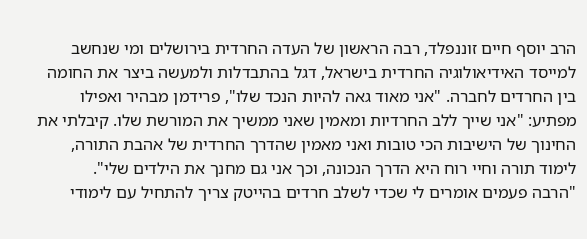הרב יוסף חיים זוננפלד, רבה הראשון של העדה החרדית בירושלים ומי שנחשב למייסד האידיאולוגיה החרדית בישראל, דגל בהתבדלות ולמעשה ביצר את החומה בין החרדים לחברה. "אני מאוד גאה להיות הנכד שלו", פרידמן מבהיר ואפילו מפתיע: "אני שייך ללב החרדיות ומאמין שאני ממשיך את המורשת שלו. קיבלתי את החינוך של הישיבות הכי טובות ואני מאמין שהדרך החרדית של אהבת התורה, לימוד תורה וחיי רוח היא הדרך הנכונה, וכך אני גם מחנך את הילדים שלי".
"הרבה פעמים אומרים לי שכדי לשלב חרדים בהייטק צריך להתחיל עם לימודי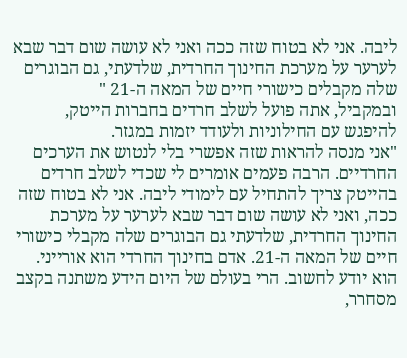ליבה. אני לא בטוח שזה ככה ואני לא עושה שום דבר שבא לערער על מערכת החינוך החרדית, שלדעתי, גם הבוגרים שלה מקבלים כישורי חיים של המאה ה-21 "
ובמקביל, אתה פועל לשלב חרדים בחברות הייטק, להיפגש עם החילוניות ולעודד יזמות במגזר.
"אני מנסה להראות שזה אפשרי בלי לנטוש את הערכים החרדיים. הרבה פעמים אומרים לי שכדי לשלב חרדים בהייטק צריך להתחיל עם לימודי ליבה. אני לא בטוח שזה ככה, ואני לא עושה שום דבר שבא לערער על מערכת החינוך החרדית, שלדעתי גם הבוגרים שלה מקבלי כישורי חיים של המאה ה-21. אדם בחינוך החרדי הוא אורייני. הוא יודע לחשוב. הרי בעולם של היום הידע משתנה בקצב מסחרר,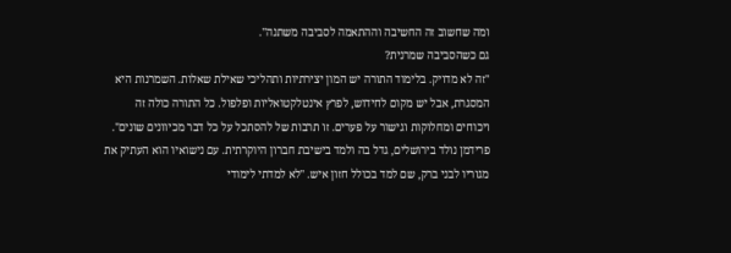ומה שחשוב זה החשיבה וההתאמה לסביבה משתנה".
גם כשהסביבה שמרנית?
"זה לא מדויק. בלימוד התורה יש המון יצירתיות ותהליכי שאילת שאלות. השמרנות היא המסגרת, אבל יש מקום לחידוש, לפרץ אינטלקטואליות ופלפול. כל התורה כולה זה ויכוחים ומחלוקות וגישור על פערים. זו תרבות של להסתכל על כל דבר מכיוונים שונים".
פרידמן נולד בירושלים, גדל בה ולמד בישיבת חברון היוקרתית. עם נישואיו הוא העתיק את מגוריו לבני ברק, שם למד בכולל חזון איש. "לא למדתי לימודי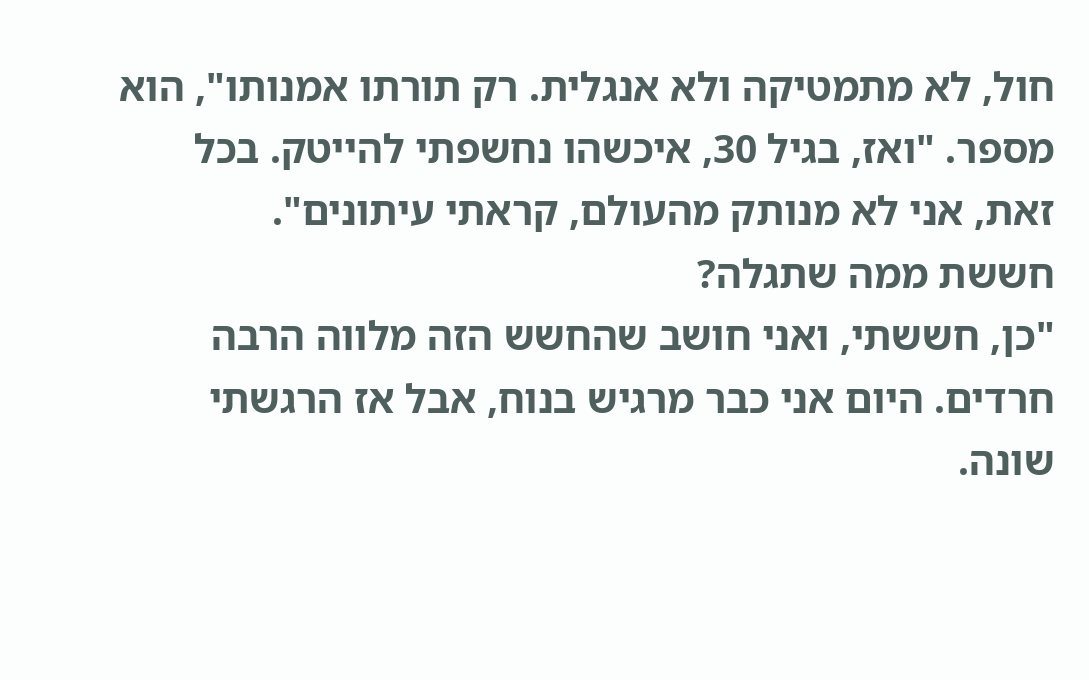חול, לא מתמטיקה ולא אנגלית. רק תורתו אמנותו", הוא מספר. "ואז, בגיל 30, איכשהו נחשפתי להייטק. בכל זאת, אני לא מנותק מהעולם, קראתי עיתונים".
חששת ממה שתגלה?
"כן, חששתי, ואני חושב שהחשש הזה מלווה הרבה חרדים. היום אני כבר מרגיש בנוח, אבל אז הרגשתי שונה.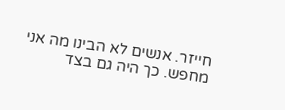חייזר. אנשים לא הבינו מה אני מחפש. כך היה גם בצד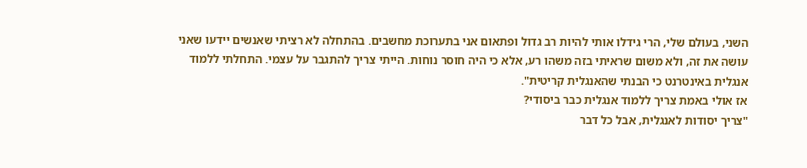השני, בעולם שלי, הרי גידלו אותי להיות רב גדול ופתאום אני בתערוכת מחשבים. בהתחלה לא רציתי שאנשים יידעו שאני עושה את זה, ולא משום שראיתי בזה משהו רע, אלא כי היה חוסר נוחות. הייתי צריך להתגבר על עצמי. התחלתי ללמוד אנגלית באינטרנט כי הבנתי שהאנגלית קריטית".
אז אולי באמת צריך ללמוד אנגלית כבר ביסודי?
"צריך יסודות לאנגלית, אבל כל דבר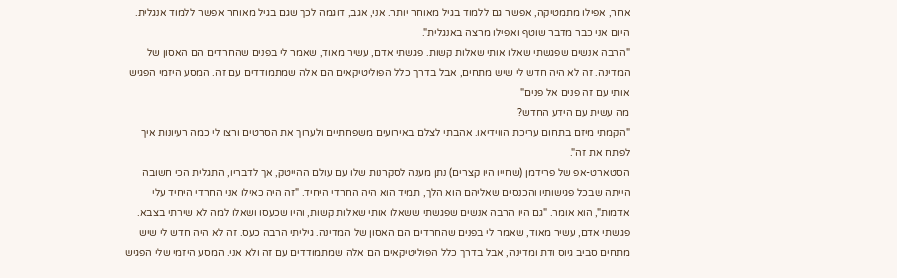אחר, אפילו מתמטיקה, אפשר גם ללמוד בגיל מאוחר יותר. אני, אגב, דוגמה לכך שגם בגיל מאוחר אפשר ללמוד אנגלית. היום אני כבר מדבר שוטף ואפילו מרצה באנגלית".
"הרבה אנשים שפגשתי שאלו אותי שאלות קשות. פגשתי אדם, עשיר מאוד, שאמר לי בפנים שהחרדים הם האסון של המדינה. זה לא היה חדש לי שיש מתחים, אבל בדרך כלל הפוליטיקאים הם אלה שמתמודדים עם זה. המסע היזמי הפגיש אותי עם זה פנים אל פנים"
מה עשית עם הידע החדש?
"הקמתי מיזם בתחום עריכת הווידיאו. אהבתי לצלם באירועים משפחתיים ולערוך את הסרטים ורצו לי כמה רעיונות איך לפתח את זה".
הסטארט-אפ של פרידמן (שחייו היו קצרים) נתן מענה לסקרנות שלו עם עולם ההייטק, אך לדבריו, התגלית הכי חשובה הייתה שבכל פגישותיו והכנסים שאליהם הוא הלך, תמיד הוא היה החרדי היחיד. "זה היה כאילו אני החרדי היחיד עלי אדמות", הוא אומר. "גם היו הרבה אנשים שפגשתי ששאלו אותי שאלות קשות, והיו שכעסו ושאלו למה לא שירתי בצבא. פגשתי אדם, עשיר מאוד, שאמר לי בפנים שהחרדים הם האסון של המדינה. גיליתי הרבה כעס. זה לא היה חדש לי שיש מתחים סביב גיוס ודת ומדינה, אבל בדרך כלל הפוליטיקאים הם אלה שמתמודדים עם זה ולא אני. המסע היזמי שלי הפגיש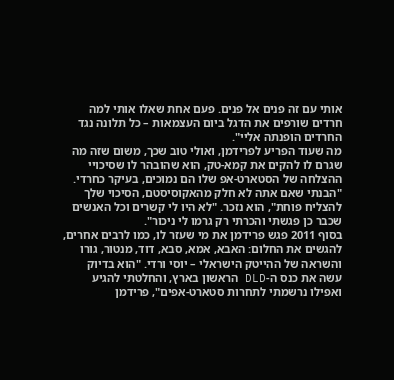אותי עם זה פנים אל פנים. פעם אחת שאלו אותי למה חרדים שורפים את הדגל ביום העצמאות – כל תלונה נגד החרדים הופנתה אליי".
מה שעוד הפריע לפרידמן, ואולי טוב שכך, משום שזה מה שגרם לו להקים את קמא-טק, הוא שהובהר לו שסיכויי ההצלחה של הסטארט-אפ שלו הם נמוכים, בעיקר כחרדי. "הבנתי שאם אתה לא חלק מהאקוסיסטם, הסיכוי שלך להצליח פוחת", הוא נזכר. "לא היו לי קשרים וכל האנשים שכבר כן פגשתי והכרתי רק גרמו לי ניכור".
בסוף 2011 פגש פרידמן את מי שעזר לו, כמו לרבים אחרים, להגשים את החלום: האבא, אמא, סבא, דוד, מנטור, גורו והשראה של ההייטק הישראלי – יוסי ורדי. "הוא בדיוק עשה את כנס ה-DLD הראשון בארץ, והחלטתי להגיע ואפילו נרשמתי לתחרות סטארט-אפים", פרידמן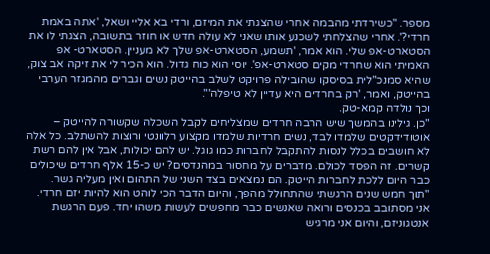מספר. "כשירדתי מהבמה אחרי שהצגתי את המיזם, ורדי בא אליי ושאל, 'אתה באמת חרדי?'. אחרי שהצלחתי לשכנע אותו שאני לא עולה חדש או חוזר בתשובה, הצגתי לו את הסטארט-אפ שלי. הוא אמר, 'תשמע, הסטארט-אפ שלך לא מעניין. הסטארט- אפ האמיתי הוא שחרדי מקים סטארט-אפ'. יוסי הוא כוח גדול. הוא הכיר לי את זיקה אב צוק, שהיא סמנכ"לית בסיסקו שהובילה פרויקט לשלב בהייטק נשים וגברים מהמגזר הערבי בהייטק, ואמר, 'רק בחרדים היא עדיין לא טיפלה'".
וכך נולדה קמא-טק.
"כן. גילינו בהמשך שיש הרבה חרדים שמצליחים לקבל השכלה שקשורה להייטק – אוטודידקטים שלמדו לבד, נשים חרדיות שלמדו מקצוע רלוונטי ורוצות להשתלב. כל אלה לא חושבים בכלל לנסות להתקבל לחברות כמו גוגל. יש להם יכולות, אבל אין להם רשת קשרים. זה הפסד לכולם. מדברים על מחסור במהנדסים? יש כ-15 אלף חרדים שיכולים כבר היום ללכת לחברות הייטק. הם נמצאים בצד השני של התהום ואין מעליה גשר.
"תוך חמש שנים הרגשתי שהתחולל מהפך, והיום הדבר הכי לוהט הוא להיות יזם חרדי. אני מסתובב בכנסים ורואה שאנשים כבר מחפשים לעשות משהו יחד. פעם הרגשת אנטגוניזם, והיום אני מרגיש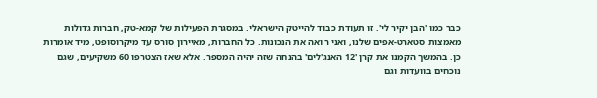כבר כמו 'הבן יקיר לי'. זו תעודת כבוד להייטק הישראלי. במסגרת הפעילות של קמא-טק, חברות גדולות מאמצות סטארט-אפים שלנו, ואני רואה את הנכונות. כל החברות, מאיירון סורס עד מיקרוסופט, מיד אומרות כן. בהמשך הקמנו את קרן '12 האנג'לים' בהנחה שזה יהיה המספר. אלא שאז הצטרפו 60 משקיעים, שגם נוכחים בוועדות וגם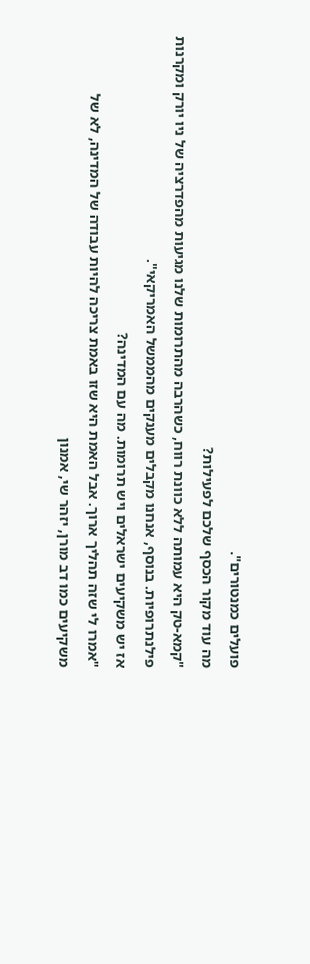פועלים כמנטורים".
מה עוד מקור הכסף שלכם לפעילות?
"קמא-טק היא עמותה ללא כוונת רווח, כשהרבה מהתרומות שלנו מגיעות מהפדרציה של ניו יורק ומקרנות פילנתרופיות. בנוסף, אנחנו מקבלים מענקים מהממשל האמריקאי".
אז יש משקיעים ישראלים ויש תרומות. מה עם המדינה?
"אמרו לי שזה תהליך ארוך. אבל האמת היא שזו באמת צריכה להיות עבודה של המדינה, לא של משקיעים כמו דב מורן, יזהר שי, אמנון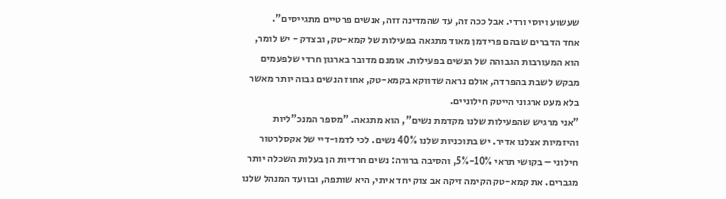שעשוע ויוסי ורדי. אבל ככה זה, עד שהמדינה זזה, אנשים פרטיים מתגייסים".
אחד הדברים שבהם פרידמן מאוד מתגאה בפעילות של קמא-טק, ובצדק - יש לומר, הוא המעורבות הגבוהה של הנשים בפעילות. אומנם מדובר בארגון חרדי שלפעמים מבקש לשבת בהפרדה, אולם נראה שדווקא בקמא-טק, אחוז הנשים גבוה יותר מאשר בלא מעט ארגוני הייטק חילוניים.
"אני מרגיש שהפעילות שלנו מקדמת נשים", הוא מתגאה. "מספר המנכ"ליות והיזמיות אצלנו אדיר. יש בתוכניות שלנו 40% נשים. לכי לדמו-דיי של אקסלרטור חילוני – בקושי תראי 10%-5%, והסיבה ברורה: נשים חרדיות הן בעלות השכלה יותר מגברים. את קמא-טק הקימה זיקה אב צוק יחד איתי, היא שותפה, ובוועד המנהל שלנו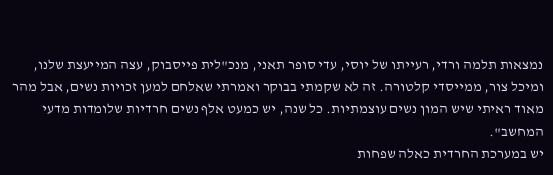נמצאות תלמה ורדי, רעייתו של יוסי, עדי סופר תאני, מנכ"לית פייסבוק, עצה המייעצת שלנו, ומיכל צור, ממייסדי קלטורה. זה לא שקמתי בבוקר ואמרתי שאלחם למען זכויות נשים, אבל מהר מאוד ראיתי שיש המון נשים עוצמתיות. כל שנה, יש כמעט אלף נשים חרדיות שלומדות מדעי המחשב".
יש במערכת החרדית כאלה שפחות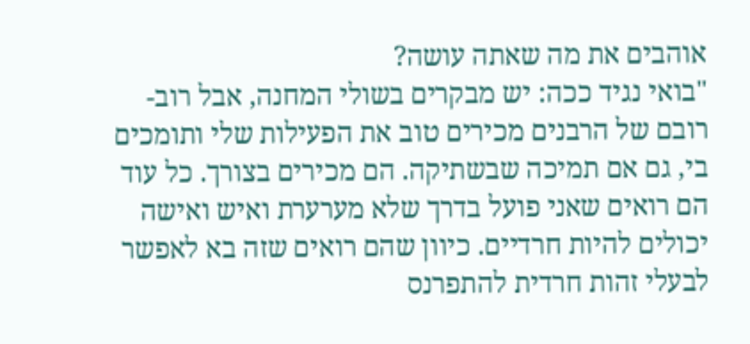אוהבים את מה שאתה עושה?
"בואי נגיד ככה: יש מבקרים בשולי המחנה, אבל רוב-רובם של הרבנים מכירים טוב את הפעילות שלי ותומכים בי, גם אם תמיכה שבשתיקה. הם מכירים בצורך. כל עוד הם רואים שאני פועל בדרך שלא מערערת ואיש ואישה יכולים להיות חרדיים. כיוון שהם רואים שזה בא לאפשר לבעלי זהות חרדית להתפרנס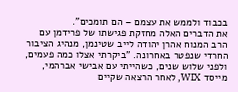בכבוד ולממש את עצמם – הם תומכים".
את הדברים האלה מחזקת פגישתו של פרידמן עם הרב המנוח אהרן יהודה לייב שטינמן, מנהיג הציבור החרדי שנפטר באחרונה. "ביקרתי אצלו כמה פעמים, ולפני שלוש שנים, כשהייתי עם אבישי אברהמי, מייסד WIX, לאחר הרצאה שקיים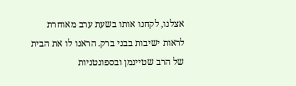אצלנו, לקחנו אותו בשעת ערב מאוחרת לראות ישיבות בבני ברק. הראנו לו את הבית של הרב שטיינמן ובספונטניות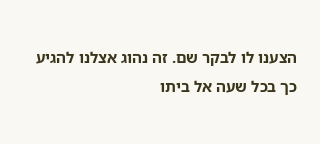הצענו לו לבקר שם. זה נהוג אצלנו להגיע כך בכל שעה אל ביתו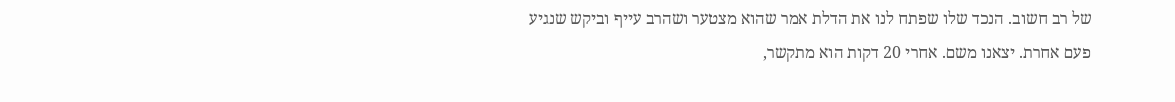של רב חשוב. הנכד שלו שפתח לנו את הדלת אמר שהוא מצטער ושהרב עייף וביקש שנגיע פעם אחרת. יצאנו משם. אחרי 20 דקות הוא מתקשר,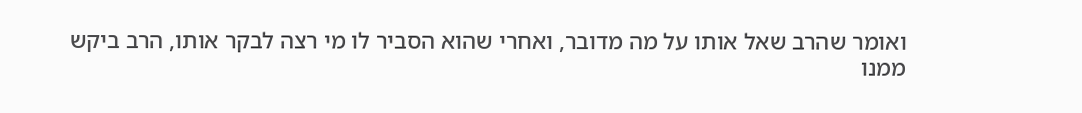ואומר שהרב שאל אותו על מה מדובר, ואחרי שהוא הסביר לו מי רצה לבקר אותו, הרב ביקש ממנו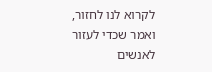לקרוא לנו לחזור, ואמר שכדי לעזור לאנשים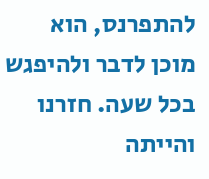להתפרנס, הוא מוכן לדבר ולהיפגש בכל שעה. חזרנו והייתה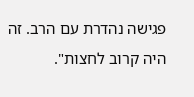פגישה נהדרת עם הרב. זה היה קרוב לחצות".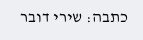כתבה: שירי דובר